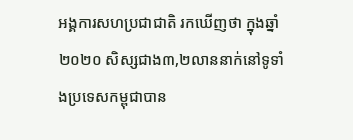អង្គការសហប្រជាជាតិ រកឃើញថា ក្នុងឆ្នាំ២០២០ សិស្សជាង៣,២លាននាក់នៅទូទាំងប្រទេសកម្ពុជាបាន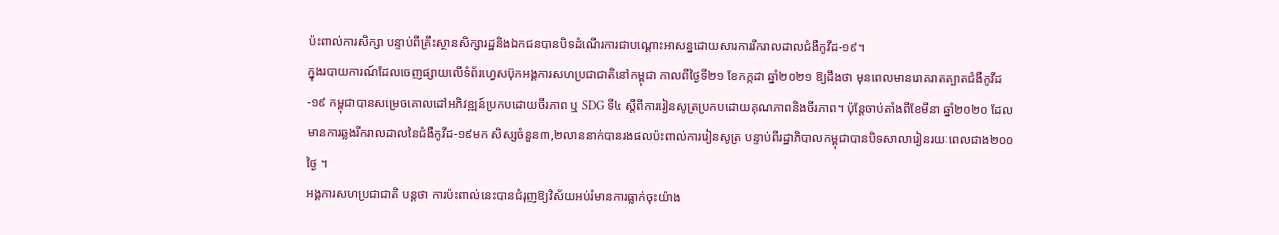ប៉ះពាល់ការសិក្សា បន្ទាប់ពីគ្រឹះស្ថានសិក្សារដ្ឋនិងឯកជនបានបិទដំណើរការជាបណ្តោះអាសន្នដោយសារការរីករាលដាលជំងឺកូវីដ-១៩។
ក្នុងរបាយការណ៍ដែលចេញផ្សាយលើទំព័រហ្វេសប៊ុកអង្គការសហប្រជាជាតិនៅកម្ពុជា កាលពីថ្ងៃទី២១ ខែកក្កដា ឆ្នាំ២០២១ ឱ្យដឹងថា មុនពេលមានរោគរាតត្បាតជំងឺកូវីដ-១៩ កម្ពុជាបានសម្រេចគោលដៅអភិវឌ្ឍន៍ប្រកបដោយចីរភាព ឬ SDG ទី៤ ស្តីពីការរៀនសូត្រប្រកបដោយគុណភាពនិងចីរភាព។ ប៉ុន្តែចាប់តាំងពីខែមីនា ឆ្នាំ២០២០ ដែលមានការឆ្លងរីករាលដាលនៃជំងឺកូវីដ-១៩មក សិស្សចំនួន៣,២លាននាក់បានរងផលប៉ះពាល់ការរៀនសូត្រ បន្ទាប់ពីរដ្ឋាភិបាលកម្ពុជាបានបិទសាលារៀនរយៈពេលជាង២០០ថ្ងៃ ។
អង្គការសហប្រជាជាតិ បន្តថា ការប៉ះពាល់នេះបានជំរុញឱ្យវិស័យអប់រំមានការធ្លាក់ចុះយ៉ាង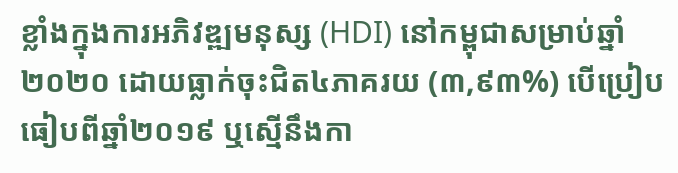ខ្លាំងក្នុងការអភិវឌ្ឍមនុស្ស (HDI) នៅកម្ពុជាសម្រាប់ឆ្នាំ២០២០ ដោយធ្លាក់ចុះជិត៤ភាគរយ (៣,៩៣%) បើប្រៀបធៀបពីឆ្នាំ២០១៩ ឬស្មើនឹងកា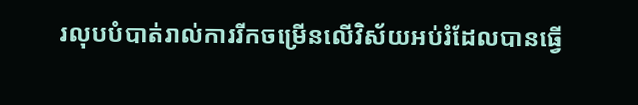រលុបបំបាត់រាល់ការរីកចម្រើនលើវិស័យអប់រំដែលបានធ្វើ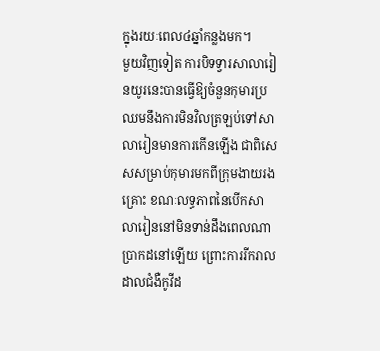ក្នុងរយៈពេល៤ឆ្នាំកន្លងមក។
មួយវិញទៀត ការបិទទ្វារសាលារៀនយូរនេះបានធ្វើឱ្យចំនួនកុមារប្រឈមនឹងការមិនវិលត្រឡប់ទៅសាលារៀនមានការកើនឡើង ជាពិសេសសម្រាប់កុមារមកពីក្រុមងាយរងគ្រោះ ខណៈលទ្ធភាពនៃបើកសាលារៀននៅមិនទាន់ដឹងពេលណាប្រាកដនៅឡើយ ព្រោះការរីករាលដាលជំងឺកូវីដ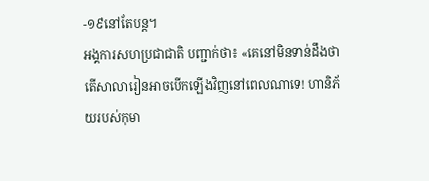-១៩នៅតែបន្ត។
អង្គការសហប្រជាជាតិ បញ្ជាក់ថា៖ «គេនៅមិនទាន់ដឹងថាតើសាលារៀនអាចបើកឡើងវិញនៅពេលណាទេ! ហានិភ័យរបស់កុមា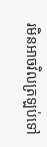រមិនអាចវិលត្រឡប់ទៅ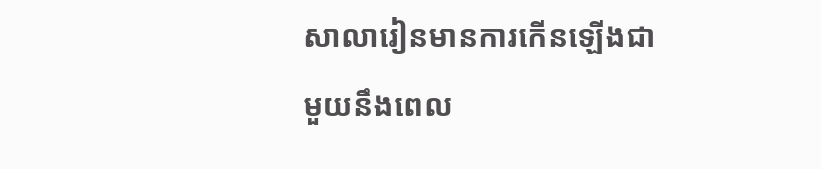សាលារៀនមានការកើនឡើងជាមួយនឹងពេល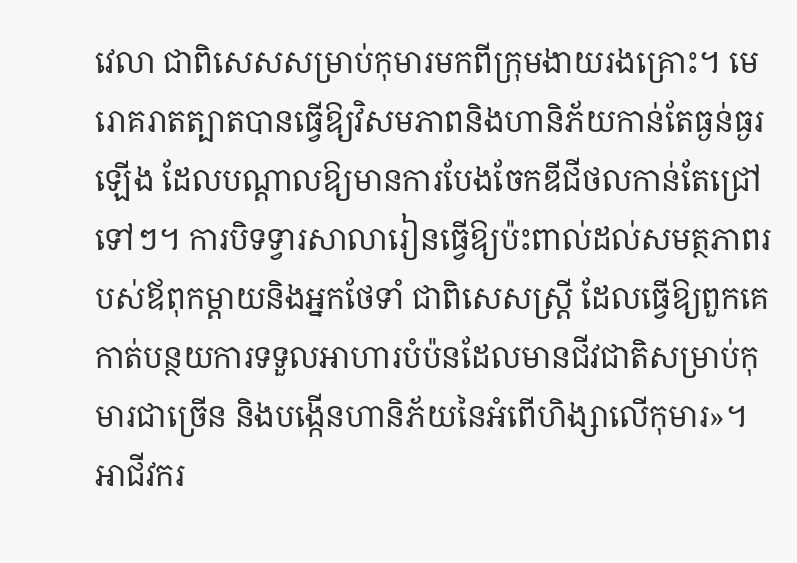វេលា ជាពិសេសសម្រាប់កុមារមកពីក្រុមងាយរងគ្រោះ។ មេរោគរាតត្បាតបានធ្វើឱ្យវិសមភាពនិងហានិភ័យកាន់តែធ្ងន់ធ្ងរឡើង ដែលបណ្តាលឱ្យមានការបែងចែកឌីជីថលកាន់តែជ្រៅទៅៗ។ ការបិទទ្វារសាលារៀនធ្វើឱ្យប៉ះពាល់ដល់សមត្ថភាពរបស់ឪពុកម្តាយនិងអ្នកថែទាំ ជាពិសេសស្ត្រី ដែលធ្វើឱ្យពួកគេកាត់បន្ថយការទទួលអាហារបំប៉នដែលមានជីវជាតិសម្រាប់កុមារជាច្រើន និងបង្កើនហានិភ័យនៃអំពើហិង្សាលើកុមារ»។
អាជីវករ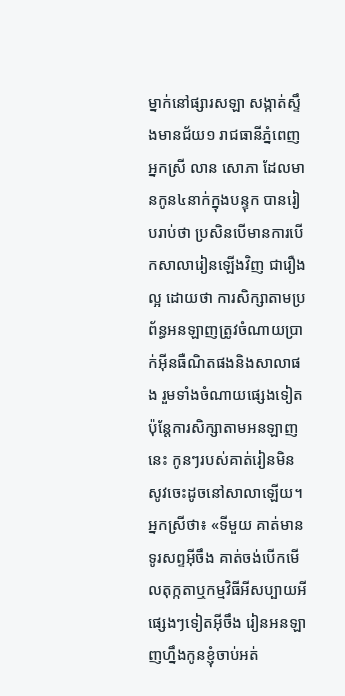ម្នាក់នៅផ្សារសឡា សង្កាត់ស្ទឹងមានជ័យ១ រាជធានីភ្នំពេញ អ្នកស្រី លាន សោភា ដែលមានកូន៤នាក់ក្នុងបន្ទុក បានរៀបរាប់ថា ប្រសិនបើមានការបើកសាលារៀនឡើងវិញ ជារឿងល្អ ដោយថា ការសិក្សាតាមប្រព័ន្ធអនឡាញត្រូវចំណាយប្រាក់អ៊ីនធឺណិតផងនិងសាលាផង រួមទាំងចំណាយផ្សេងទៀត ប៉ុន្តែការសិក្សាតាមអនឡាញនេះ កូនៗរបស់គាត់រៀនមិនសូវចេះដូចនៅសាលាឡើយ។
អ្នកស្រីថា៖ «ទីមួយ គាត់មានទូរសព្ទអ៊ីចឹង គាត់ចង់បើកមើលតុក្កតាឬកម្មវិធីអីសប្បាយអីផ្សេងៗទៀតអ៊ីចឹង រៀនអនឡាញហ្នឹងកូនខ្ញុំចាប់អត់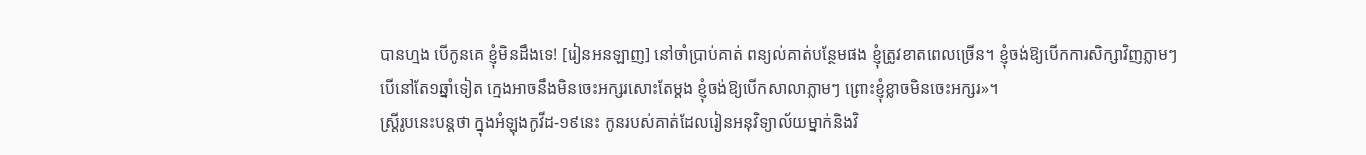បានហ្មង បើកូនគេ ខ្ញុំមិនដឹងទេ! [រៀនអនឡាញ] នៅចាំបា្រប់គាត់ ពន្យល់គាត់បន្ថែមផង ខ្ញុំត្រូវខាតពេលច្រើន។ ខ្ញុំចង់ឱ្យបើកការសិក្សាវិញភ្លាមៗ បើនៅតែ១ឆ្នាំទៀត ក្មេងអាចនឹងមិនចេះអក្សរសោះតែម្ដង ខ្ញុំចង់ឱ្យបើកសាលាភ្លាមៗ ព្រោះខ្ញុំខ្លាចមិនចេះអក្សរ»។
ស្ត្រីរូបនេះបន្តថា ក្នុងអំឡុងកូវីដ-១៩នេះ កូនរបស់គាត់ដែលរៀនអនុវិទ្យាល័យម្នាក់និងវិ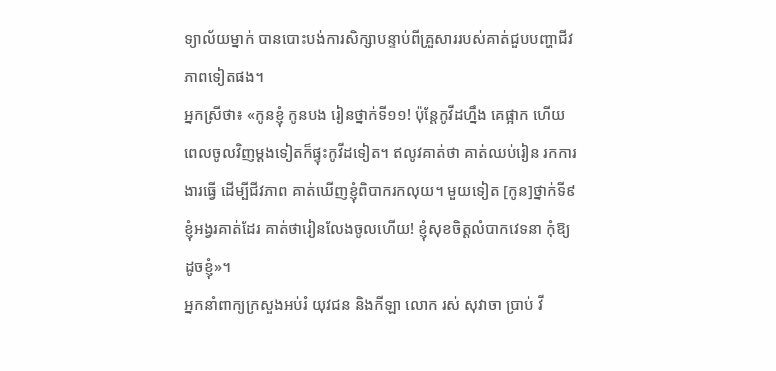ទ្យាល័យម្នាក់ បានបោះបង់ការសិក្សាបន្ទាប់ពីគ្រួសាររបស់គាត់ជួបបញ្ហាជីវភាពទៀតផង។
អ្នកស្រីថា៖ «កូនខ្ញុំ កូនបង រៀនថ្នាក់ទី១១! ប៉ុន្តែកូវីដហ្នឹង គេផ្អាក ហើយពេលចូលវិញម្ដងទៀតក៏ផ្ទុះកូវីដទៀត។ ឥលូវគាត់ថា គាត់ឈប់រៀន រកការងារធ្វើ ដើម្បីជីវភាព គាត់ឃើញខ្ញុំពិបាករកលុយ។ មួយទៀត [កូន]ថ្នាក់ទី៩ ខ្ញុំអង្វរគាត់ដែរ គាត់ថារៀនលែងចូលហើយ! ខ្ញុំសុខចិត្តលំបាកវេទនា កុំឱ្យដូចខ្ញុំ»។
អ្នកនាំពាក្យក្រសួងអប់រំ យុវជន និងកីឡា លោក រស់ សុវាចា ប្រាប់ វី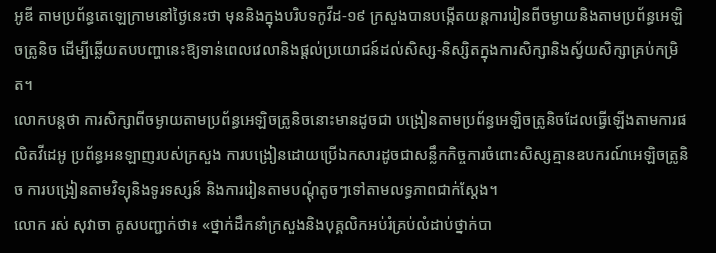អូឌី តាមប្រព័ន្ធតេឡេក្រាមនៅថ្ងៃនេះថា មុននិងក្នុងបរិបទកូវីដ-១៩ ក្រសួងបានបង្កើតយន្តការរៀនពីចម្ងាយនិងតាមប្រព័ន្ធអេឡិចត្រូនិច ដើម្បីឆ្លើយតបបញ្ហានេះឱ្យទាន់ពេលវេលានិងផ្តល់ប្រយោជន៍ដល់សិស្ស-និស្សិតក្នុងការសិក្សានិងស្វ័យសិក្សាគ្រប់កម្រិត។
លោកបន្តថា ការសិក្សាពីចម្ងាយតាមប្រព័ន្ធអេឡិចត្រូនិចនោះមានដូចជា បង្រៀនតាមប្រព័ន្ធអេឡិចត្រូនិចដែលធ្វើឡើងតាមការផលិតវីដេអូ ប្រព័ន្ធអនឡាញរបស់ក្រសួង ការបង្រៀនដោយប្រើឯកសារដូចជាសន្លឹកកិច្ចការចំពោះសិស្សគ្មានឧបករណ៍អេឡិចត្រូនិច ការបង្រៀនតាមវិទ្យុនិងទូរទស្សន៍ និងការរៀនតាមបណ្ដុំតូចៗទៅតាមលទ្ធភាពជាក់ស្តែង។
លោក រស់ សុវាចា គូសបញ្ជាក់ថា៖ «ថ្នាក់ដឹកនាំក្រសួងនិងបុគ្គលិកអប់រំគ្រប់លំដាប់ថ្នាក់បា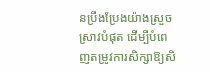នប្រឹងប្រែងយ៉ាងស្រួចស្រាវបំផុត ដើម្បីបំពេញតម្រូវការសិក្សាឱ្យសិ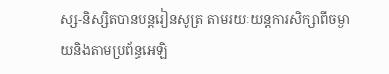ស្ស-និស្សិតបានបន្តរៀនសូត្រ តាមរយៈយន្តការសិក្សាពីចម្ងាយនិងតាមប្រព័ន្ធអេឡិ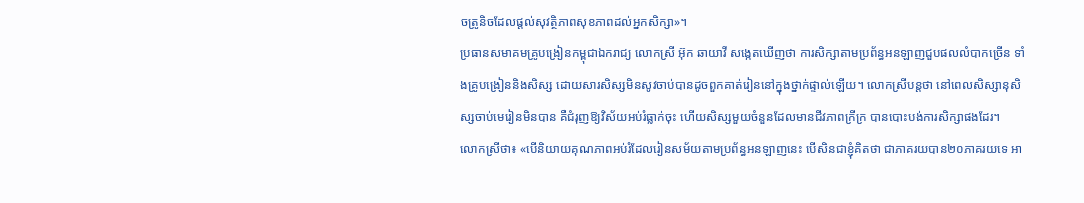ចត្រូនិចដែលផ្តល់សុវត្ថិភាពសុខភាពដល់អ្នកសិក្សា»។
ប្រធានសមាគមគ្រូបង្រៀនកម្ពុជាឯករាជ្យ លោកស្រី អ៊ុក ឆាយាវី សង្កេតឃើញថា ការសិក្សាតាមប្រព័ន្ធអនឡាញជួបផលលំបាកច្រើន ទាំងគ្រូបង្រៀននិងសិស្ស ដោយសារសិស្សមិនសូវចាប់បានដូចពួកគាត់រៀននៅក្នុងថ្នាក់ផ្ទាល់ឡើយ។ លោកស្រីបន្តថា នៅពេលសិស្សានុសិស្សចាប់មេរៀនមិនបាន គឺជំរុញឱ្យវិស័យអប់រំធ្លាក់ចុះ ហើយសិស្សមួយចំនួនដែលមានជីវភាពក្រីក្រ បានបោះបង់ការសិក្សាផងដែរ។
លោកស្រីថា៖ «បើនិយាយគុណភាពអប់រំដែលរៀនសម័យតាមប្រព័ន្ធអនឡាញនេះ បើសិនជាខ្ញុំគិតថា ជាភាគរយបាន២០ភាគរយទេ អា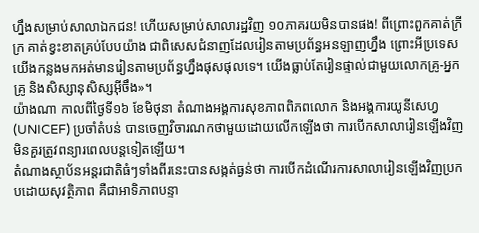ហ្នឹងសម្រាប់សាលាឯកជន! ហើយសម្រាប់សាលារដ្ឋវិញ ១០ភាគរយមិនបានផង! ពីព្រោះពួកគាត់ក្រីក្រ គាត់ខ្វះខាតគ្រប់បែបយ៉ាង ជាពិសេសជំនាញដែលរៀនតាមប្រព័ន្ធអនឡាញហ្នឹង ព្រោះអីប្រទេសយើងកន្លងមកអត់មានរៀនតាមប្រព័ន្ធហ្នឹងផុសផុលទេ។ យើងធ្លាប់តែរៀនផ្ទាល់ជាមួយលោកគ្រូ-អ្នកគ្រូ និងសិស្សានុសិស្សអ៊ីចឹង»។
យ៉ាងណា កាលពីថ្ងៃទី១៦ ខែមិថុនា តំណាងអង្គការសុខភាពពិភពលោក និងអង្គការយូនីសេហ្វ (UNICEF) ប្រចាំតំបន់ បានចេញវិចារណកថាមួយដោយលើកឡើងថា ការបើកសាលារៀនឡើងវិញមិនគួរត្រូវពន្យារពេលបន្តទៀតឡើយ។
តំណាងស្ថាប័នអន្តរជាតិធំៗទាំងពីរនេះបានសង្កត់ធ្ងន់ថា ការបើកដំណើរការសាលារៀនឡើងវិញប្រកបដោយសុវត្ថិភាព គឺជាអាទិភាពបន្ទា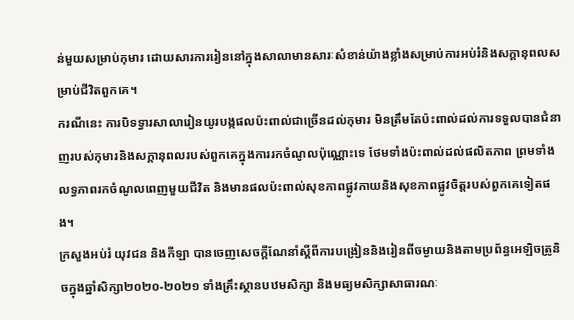ន់មួយសម្រាប់កុមារ ដោយសារការរៀននៅក្នុងសាលាមានសារៈសំខាន់យ៉ាងខ្លាំងសម្រាប់ការអប់រំនិងសក្តានុពលសម្រាប់ជីវិតពួកគេ។
ករណីនេះ ការបិទទ្វារសាលារៀនយូរបង្កផលប៉ះពាល់ជាច្រើនដល់កុមារ មិនត្រឹមតែប៉ះពាល់ដល់ការទទួលបានជំនាញរបស់កុមារនិងសក្តានុពលរបស់ពួកគេក្នុងការរកចំណូលប៉ុណ្ណោះទេ ថែមទាំងប៉ះពាល់ដល់ផលិតភាព ព្រមទាំងលទ្ធភាពរកចំណូលពេញមួយជីវិត និងមានផលប៉ះពាល់សុខភាពផ្លូវកាយនិងសុខភាពផ្លូវចិត្តរបស់ពួកគេទៀតផង។
ក្រសួងអប់រំ យុវជន និងកីឡា បានចេញសេចក្តីណែនាំស្ដីពីការបង្រៀននិងរៀនពីចម្ងាយនិងតាមប្រព័ន្ធអេឡិចត្រូនិចក្នុងឆ្នាំសិក្សា២០២០-២០២១ ទាំងគ្រឹះស្ថានបឋមសិក្សា និងមធ្យមសិក្សាសាធារណៈ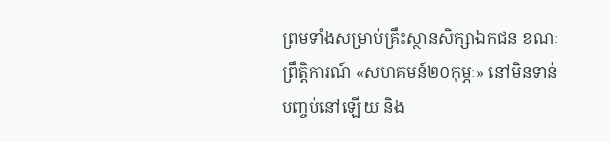ព្រមទាំងសម្រាប់គ្រឹះស្ថានសិក្សាឯកជន ខណៈព្រឹត្តិការណ៍ «សហគមន៍២០កុម្ភៈ» នៅមិនទាន់បញ្ចប់នៅឡើយ និង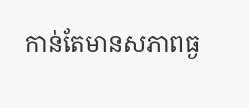កាន់តែមានសភាពធ្ង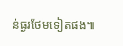ន់ធ្ងរថែមទៀតផង៕